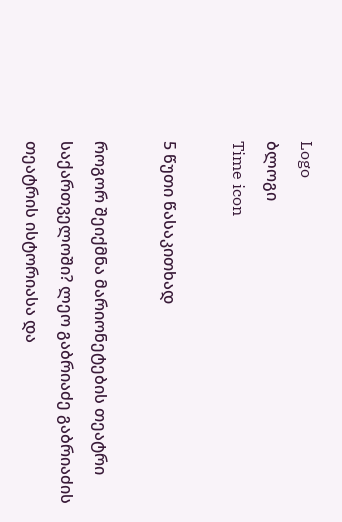Logo
ბლოგი
Time icon

5 წუთი წასაკითხად

როგორ შეიქმნა მარიონეტების თეატრი საქართველოში? ლეო გაბრიაძე გაბრიაძის თეატრის ისტორიასა და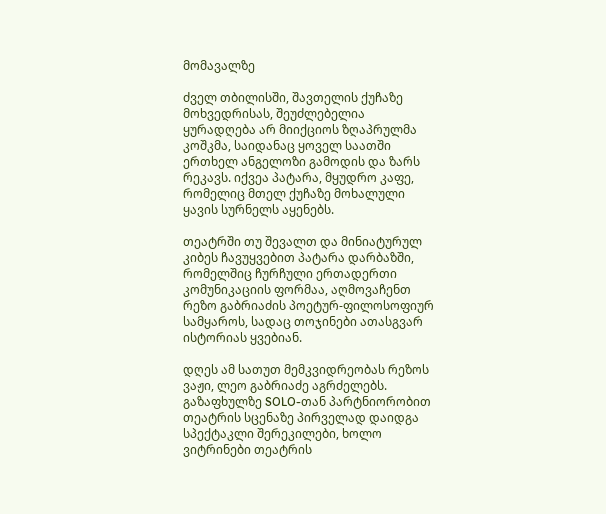მომავალზე

ძველ თბილისში, შავთელის ქუჩაზე მოხვედრისას, შეუძლებელია ყურადღება არ მიიქციოს ზღაპრულმა კოშკმა, საიდანაც ყოველ საათში ერთხელ ანგელოზი გამოდის და ზარს რეკავს. იქვეა პატარა, მყუდრო კაფე, რომელიც მთელ ქუჩაზე მოხალული ყავის სურნელს აყენებს.

თეატრში თუ შევალთ და მინიატურულ კიბეს ჩავუყვებით პატარა დარბაზში, რომელშიც ჩურჩული ერთადერთი კომუნიკაციის ფორმაა, აღმოვაჩენთ რეზო გაბრიაძის პოეტურ-ფილოსოფიურ სამყაროს, სადაც თოჯინები ათასგვარ ისტორიას ყვებიან.

დღეს ამ სათუთ მემკვიდრეობას რეზოს ვაჟი, ლეო გაბრიაძე აგრძელებს. გაზაფხულზე SOLO-თან პარტნიორობით თეატრის სცენაზე პირველად დაიდგა სპექტაკლი შერეკილები, ხოლო ვიტრინები თეატრის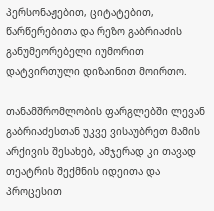პერსონაჟებით, ციტატებით, წარწერებითა და რეზო გაბრიაძის განუმეორებელი იუმორით დატვირთული დიზაინით მოირთო.

თანამშრომლობის ფარგლებში ლევან გაბრიაძესთან უკვე ვისაუბრეთ მამის არქივის შესახებ, ამჯერად კი თავად თეატრის შექმნის იდეითა და პროცესით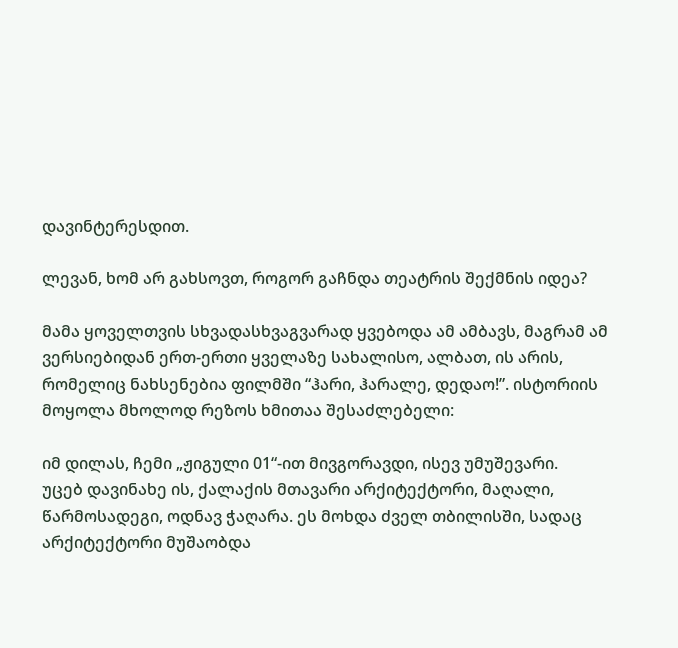დავინტერესდით.

ლევან, ხომ არ გახსოვთ, როგორ გაჩნდა თეატრის შექმნის იდეა?

მამა ყოველთვის სხვადასხვაგვარად ყვებოდა ამ ამბავს, მაგრამ ამ ვერსიებიდან ერთ-ერთი ყველაზე სახალისო, ალბათ, ის არის, რომელიც ნახსენებია ფილმში “ჰარი, ჰარალე, დედაო!”. ისტორიის მოყოლა მხოლოდ რეზოს ხმითაა შესაძლებელი:

იმ დილას, ჩემი „ჟიგული 01“-ით მივგორავდი, ისევ უმუშევარი.
უცებ დავინახე ის, ქალაქის მთავარი არქიტექტორი, მაღალი, წარმოსადეგი, ოდნავ ჭაღარა. ეს მოხდა ძველ თბილისში, სადაც არქიტექტორი მუშაობდა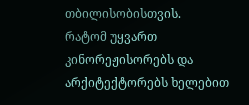თბილისობისთვის.
რატომ უყვართ კინორეჟისორებს და არქიტექტორებს ხელებით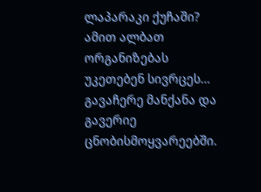ლაპარაკი ქუჩაში? ამით ალბათ ორგანიზებას უკეთებენ სივრცეს…
გავაჩერე მანქანა და გავერიე ცნობისმოყვარეებში.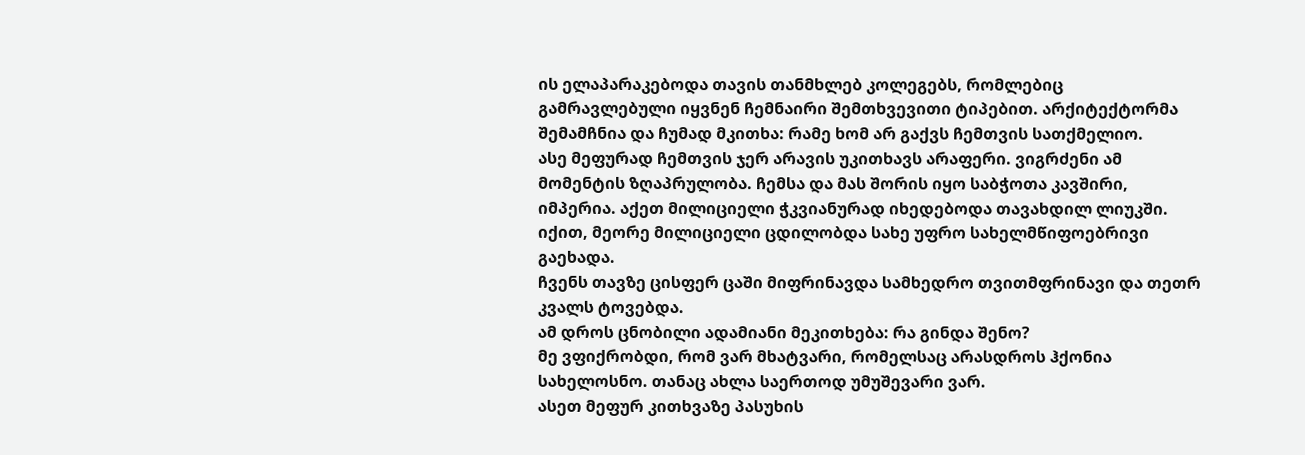ის ელაპარაკებოდა თავის თანმხლებ კოლეგებს, რომლებიც გამრავლებული იყვნენ ჩემნაირი შემთხვევითი ტიპებით. არქიტექტორმა შემამჩნია და ჩუმად მკითხა: რამე ხომ არ გაქვს ჩემთვის სათქმელიო.
ასე მეფურად ჩემთვის ჯერ არავის უკითხავს არაფერი. ვიგრძენი ამ მომენტის ზღაპრულობა. ჩემსა და მას შორის იყო საბჭოთა კავშირი, იმპერია. აქეთ მილიციელი ჭკვიანურად იხედებოდა თავახდილ ლიუკში. იქით, მეორე მილიციელი ცდილობდა სახე უფრო სახელმწიფოებრივი გაეხადა.
ჩვენს თავზე ცისფერ ცაში მიფრინავდა სამხედრო თვითმფრინავი და თეთრ კვალს ტოვებდა.
ამ დროს ცნობილი ადამიანი მეკითხება: რა გინდა შენო?
მე ვფიქრობდი, რომ ვარ მხატვარი, რომელსაც არასდროს ჰქონია სახელოსნო. თანაც ახლა საერთოდ უმუშევარი ვარ.
ასეთ მეფურ კითხვაზე პასუხის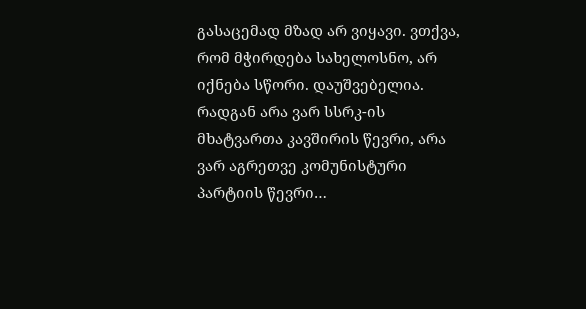გასაცემად მზად არ ვიყავი. ვთქვა, რომ მჭირდება სახელოსნო, არ იქნება სწორი. დაუშვებელია. რადგან არა ვარ სსრკ-ის მხატვართა კავშირის წევრი, არა ვარ აგრეთვე კომუნისტური პარტიის წევრი…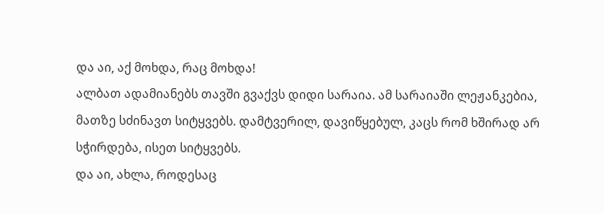და აი, აქ მოხდა, რაც მოხდა!
ალბათ ადამიანებს თავში გვაქვს დიდი სარაია. ამ სარაიაში ლეჟანკებია, მათზე სძინავთ სიტყვებს. დამტვერილ, დავიწყებულ, კაცს რომ ხშირად არ სჭირდება, ისეთ სიტყვებს.
და აი, ახლა, როდესაც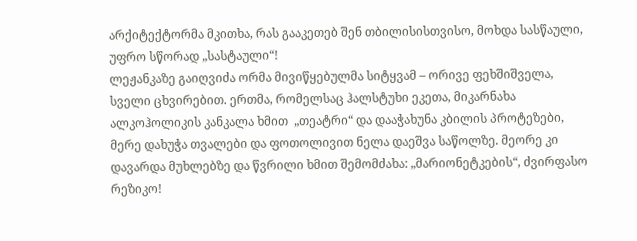არქიტექტორმა მკითხა, რას გააკეთებ შენ თბილისისთვისო, მოხდა სასწაული, უფრო სწორად „სასტაული“!
ლეჟანკაზე გაიღვიძა ორმა მივიწყებულმა სიტყვამ – ორივე ფეხშიშველა, სველი ცხვირებით. ერთმა, რომელსაც ჰალსტუხი ეკეთა, მიკარნახა ალკოჰოლიკის კანკალა ხმით  „თეატრი“ და დააჭახუნა კბილის პროტეზები, მერე დახუჭა თვალები და ფოთოლივით ნელა დაეშვა საწოლზე. მეორე კი დავარდა მუხლებზე და წვრილი ხმით შემომძახა: „მარიონეტკების“, ძვირფასო რეზიკო!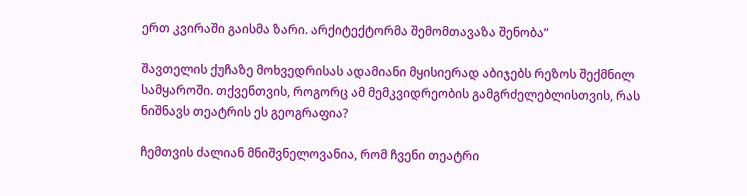ერთ კვირაში გაისმა ზარი. არქიტექტორმა შემომთავაზა შენობა”

შავთელის ქუჩაზე მოხვედრისას ადამიანი მყისიერად აბიჯებს რეზოს შექმნილ სამყაროში. თქვენთვის, როგორც ამ მემკვიდრეობის გამგრძელებლისთვის, რას ნიშნავს თეატრის ეს გეოგრაფია?

ჩემთვის ძალიან მნიშვნელოვანია, რომ ჩვენი თეატრი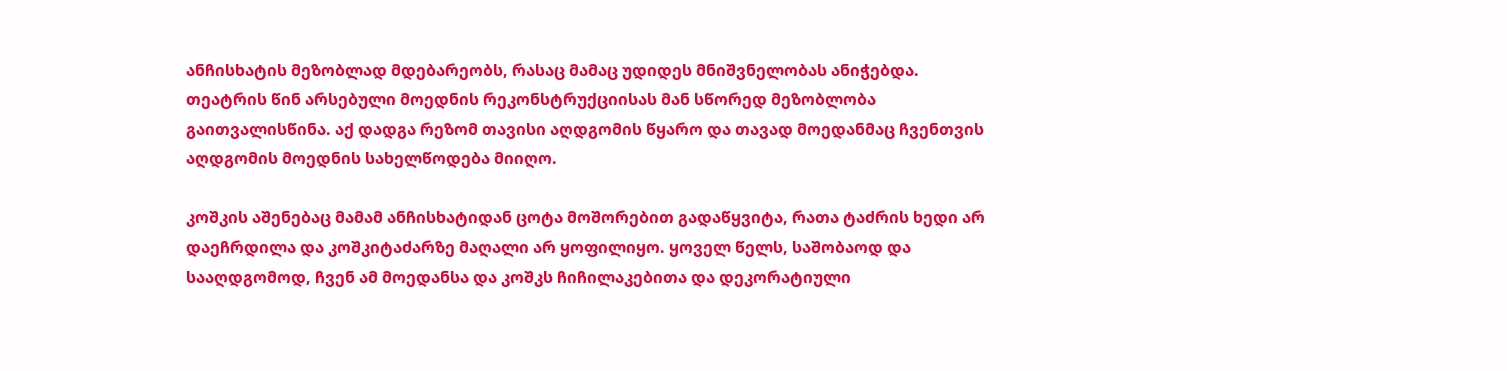ანჩისხატის მეზობლად მდებარეობს, რასაც მამაც უდიდეს მნიშვნელობას ანიჭებდა. თეატრის წინ არსებული მოედნის რეკონსტრუქციისას მან სწორედ მეზობლობა გაითვალისწინა. აქ დადგა რეზომ თავისი აღდგომის წყარო და თავად მოედანმაც ჩვენთვის აღდგომის მოედნის სახელწოდება მიიღო.

კოშკის აშენებაც მამამ ანჩისხატიდან ცოტა მოშორებით გადაწყვიტა, რათა ტაძრის ხედი არ დაეჩრდილა და კოშკიტაძარზე მაღალი არ ყოფილიყო. ყოველ წელს, საშობაოდ და სააღდგომოდ, ჩვენ ამ მოედანსა და კოშკს ჩიჩილაკებითა და დეკორატიული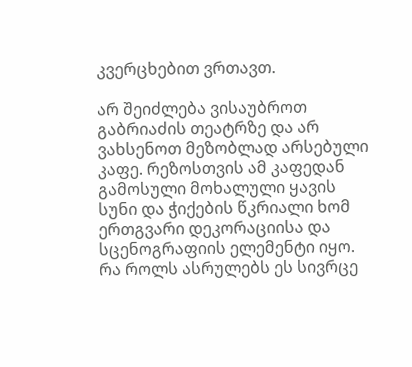კვერცხებით ვრთავთ.

არ შეიძლება ვისაუბროთ გაბრიაძის თეატრზე და არ ვახსენოთ მეზობლად არსებული კაფე. რეზოსთვის ამ კაფედან გამოსული მოხალული ყავის სუნი და ჭიქების წკრიალი ხომ ერთგვარი დეკორაციისა და სცენოგრაფიის ელემენტი იყო. რა როლს ასრულებს ეს სივრცე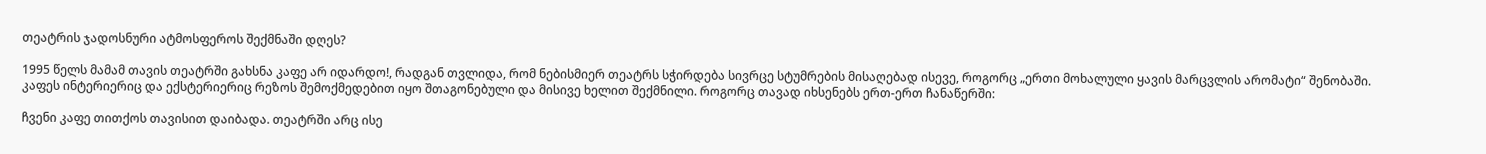თეატრის ჯადოსნური ატმოსფეროს შექმნაში დღეს?

1995 წელს მამამ თავის თეატრში გახსნა კაფე არ იდარდო!, რადგან თვლიდა, რომ ნებისმიერ თეატრს სჭირდება სივრცე სტუმრების მისაღებად ისევე, როგორც „ერთი მოხალული ყავის მარცვლის არომატი“ შენობაში. კაფეს ინტერიერიც და ექსტერიერიც რეზოს შემოქმედებით იყო შთაგონებული და მისივე ხელით შექმნილი. როგორც თავად იხსენებს ერთ-ერთ ჩანაწერში:

ჩვენი კაფე თითქოს თავისით დაიბადა. თეატრში არც ისე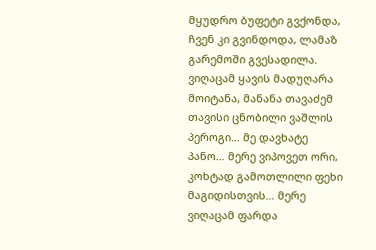მყუდრო ბუფეტი გვქონდა, ჩვენ კი გვინდოდა, ლამაზ გარემოში გვესადილა. ვიღაცამ ყავის მადუღარა მოიტანა, მანანა თავაძემ თავისი ცნობილი ვაშლის პეროგი… მე დავხატე პანო… მერე ვიპოვეთ ორი, კოხტად გამოთლილი ფეხი მაგიდისთვის… მერე ვიღაცამ ფარდა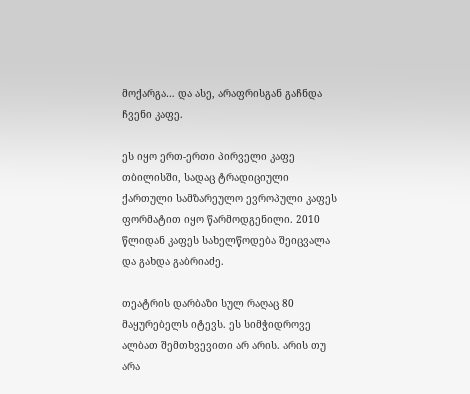მოქარგა… და ასე, არაფრისგან გაჩნდა ჩვენი კაფე.

ეს იყო ერთ-ერთი პირველი კაფე თბილისში, სადაც ტრადიციული ქართული სამზარეულო ევროპული კაფეს ფორმატით იყო წარმოდგენილი. 2010 წლიდან კაფეს სახელწოდება შეიცვალა და გახდა გაბრიაძე.

თეატრის დარბაზი სულ რაღაც 80 მაყურებელს იტევს. ეს სიმჭიდროვე ალბათ შემთხვევითი არ არის. არის თუ არა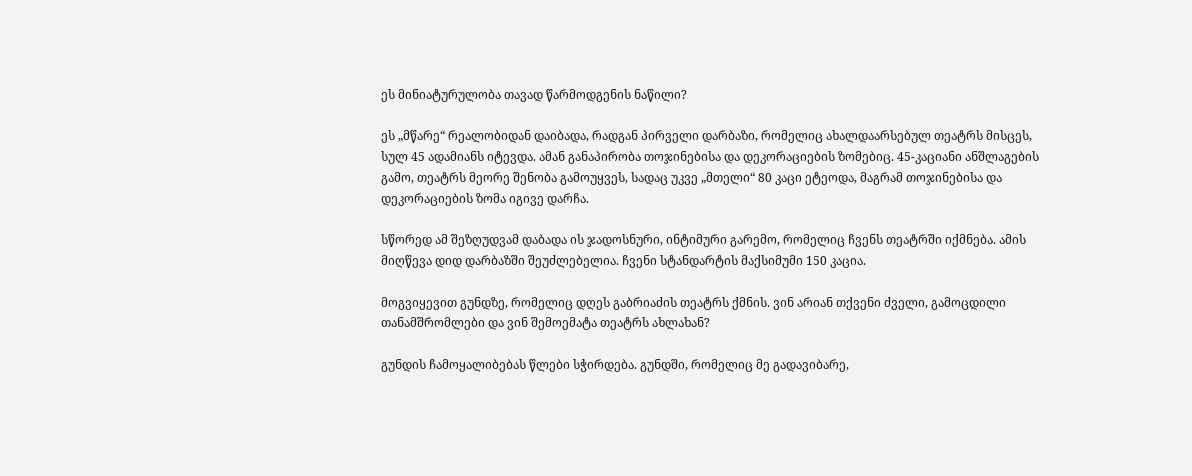ეს მინიატურულობა თავად წარმოდგენის ნაწილი?

ეს „მწარე“ რეალობიდან დაიბადა, რადგან პირველი დარბაზი, რომელიც ახალდაარსებულ თეატრს მისცეს, სულ 45 ადამიანს იტევდა. ამან განაპირობა თოჯინებისა და დეკორაციების ზომებიც. 45-კაციანი ანშლაგების გამო, თეატრს მეორე შენობა გამოუყვეს, სადაც უკვე „მთელი“ 80 კაცი ეტეოდა, მაგრამ თოჯინებისა და დეკორაციების ზომა იგივე დარჩა.

სწორედ ამ შეზღუდვამ დაბადა ის ჯადოსნური, ინტიმური გარემო, რომელიც ჩვენს თეატრში იქმნება. ამის მიღწევა დიდ დარბაზში შეუძლებელია. ჩვენი სტანდარტის მაქსიმუმი 150 კაცია.

მოგვიყევით გუნდზე, რომელიც დღეს გაბრიაძის თეატრს ქმნის. ვინ არიან თქვენი ძველი, გამოცდილი თანამშრომლები და ვინ შემოემატა თეატრს ახლახან?

გუნდის ჩამოყალიბებას წლები სჭირდება. გუნდში, რომელიც მე გადავიბარე,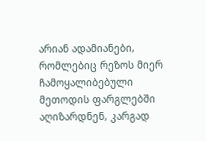არიან ადამიანები, რომლებიც რეზოს მიერ ჩამოყალიბებული მეთოდის ფარგლებში აღიზარდნენ, კარგად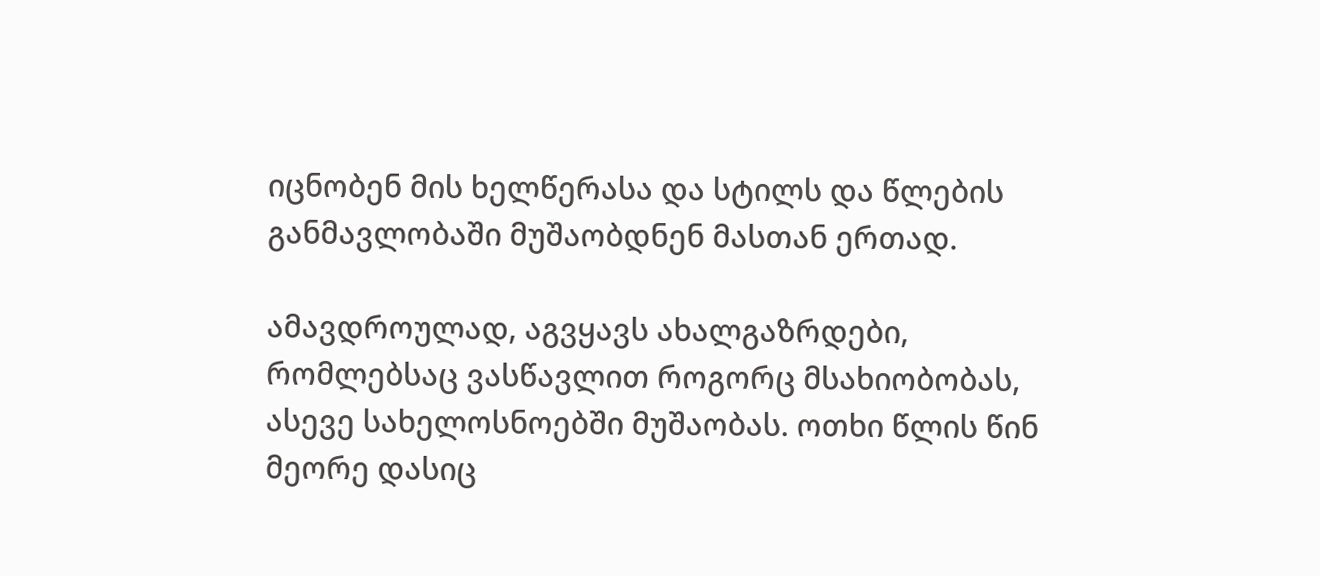იცნობენ მის ხელწერასა და სტილს და წლების განმავლობაში მუშაობდნენ მასთან ერთად.

ამავდროულად, აგვყავს ახალგაზრდები, რომლებსაც ვასწავლით როგორც მსახიობობას, ასევე სახელოსნოებში მუშაობას. ოთხი წლის წინ მეორე დასიც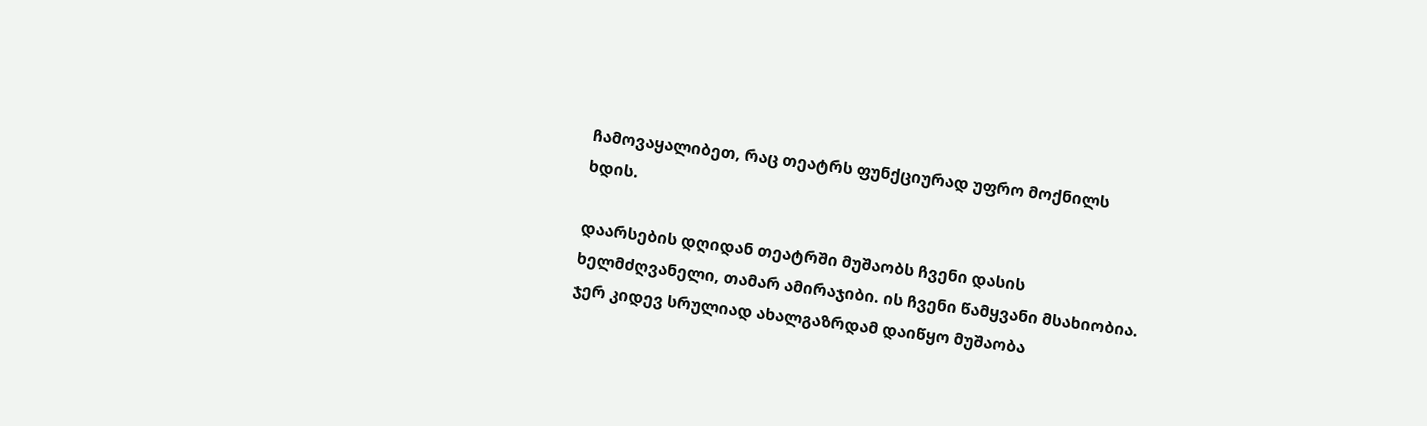ჩამოვაყალიბეთ, რაც თეატრს ფუნქციურად უფრო მოქნილს ხდის.

დაარსების დღიდან თეატრში მუშაობს ჩვენი დასის ხელმძღვანელი, თამარ ამირაჯიბი. ის ჩვენი წამყვანი მსახიობია. ჯერ კიდევ სრულიად ახალგაზრდამ დაიწყო მუშაობა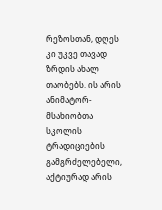რეზოსთან, დღეს კი უკვე თავად ზრდის ახალ თაობებს. ის არის ანიმატორ-მსახიობთა სკოლის ტრადიციების გამგრძელებელი, აქტიურად არის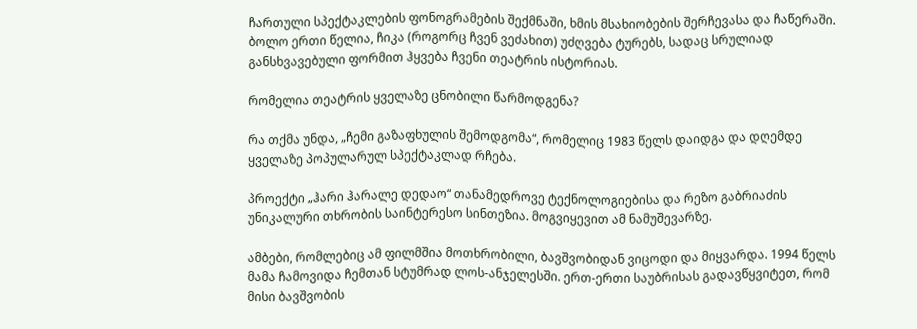ჩართული სპექტაკლების ფონოგრამების შექმნაში, ხმის მსახიობების შერჩევასა და ჩაწერაში. ბოლო ერთი წელია, ჩიკა (როგორც ჩვენ ვეძახით) უძღვება ტურებს, სადაც სრულიად განსხვავებული ფორმით ჰყვება ჩვენი თეატრის ისტორიას.

რომელია თეატრის ყველაზე ცნობილი წარმოდგენა?

რა თქმა უნდა, „ჩემი გაზაფხულის შემოდგომა“, რომელიც 1983 წელს დაიდგა და დღემდე ყველაზე პოპულარულ სპექტაკლად რჩება.

პროექტი „ჰარი ჰარალე დედაო“ თანამედროვე ტექნოლოგიებისა და რეზო გაბრიაძის უნიკალური თხრობის საინტერესო სინთეზია. მოგვიყევით ამ ნამუშევარზე.

ამბები, რომლებიც ამ ფილმშია მოთხრობილი, ბავშვობიდან ვიცოდი და მიყვარდა. 1994 წელს მამა ჩამოვიდა ჩემთან სტუმრად ლოს-ანჯელესში. ერთ-ერთი საუბრისას გადავწყვიტეთ, რომ მისი ბავშვობის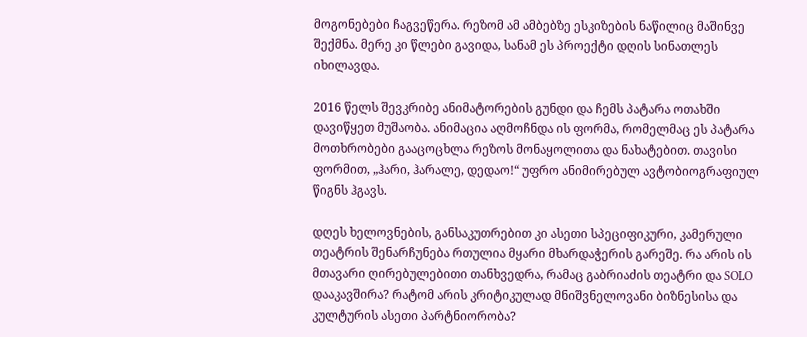მოგონებები ჩაგვეწერა. რეზომ ამ ამბებზე ესკიზების ნაწილიც მაშინვე შექმნა. მერე კი წლები გავიდა, სანამ ეს პროექტი დღის სინათლეს იხილავდა.

2016 წელს შევკრიბე ანიმატორების გუნდი და ჩემს პატარა ოთახში დავიწყეთ მუშაობა. ანიმაცია აღმოჩნდა ის ფორმა, რომელმაც ეს პატარა მოთხრობები გააცოცხლა რეზოს მონაყოლითა და ნახატებით. თავისი ფორმით, „ჰარი, ჰარალე, დედაო!“ უფრო ანიმირებულ ავტობიოგრაფიულ წიგნს ჰგავს.

დღეს ხელოვნების, განსაკუთრებით კი ასეთი სპეციფიკური, კამერული თეატრის შენარჩუნება რთულია მყარი მხარდაჭერის გარეშე. რა არის ის მთავარი ღირებულებითი თანხვედრა, რამაც გაბრიაძის თეატრი და SOLO დააკავშირა? რატომ არის კრიტიკულად მნიშვნელოვანი ბიზნესისა და კულტურის ასეთი პარტნიორობა?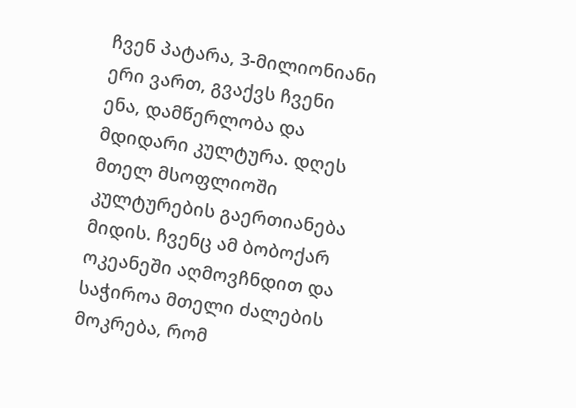ჩვენ პატარა, 3-მილიონიანი ერი ვართ, გვაქვს ჩვენი ენა, დამწერლობა და მდიდარი კულტურა. დღეს მთელ მსოფლიოში კულტურების გაერთიანება მიდის. ჩვენც ამ ბობოქარ ოკეანეში აღმოვჩნდით და საჭიროა მთელი ძალების მოკრება, რომ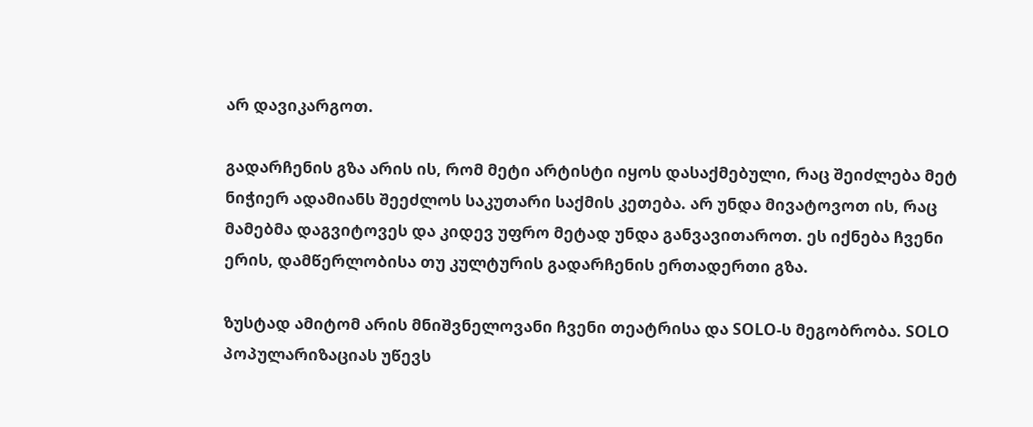არ დავიკარგოთ.

გადარჩენის გზა არის ის, რომ მეტი არტისტი იყოს დასაქმებული, რაც შეიძლება მეტ ნიჭიერ ადამიანს შეეძლოს საკუთარი საქმის კეთება. არ უნდა მივატოვოთ ის, რაც მამებმა დაგვიტოვეს და კიდევ უფრო მეტად უნდა განვავითაროთ. ეს იქნება ჩვენი ერის, დამწერლობისა თუ კულტურის გადარჩენის ერთადერთი გზა.

ზუსტად ამიტომ არის მნიშვნელოვანი ჩვენი თეატრისა და SOLO-ს მეგობრობა. SOLO პოპულარიზაციას უწევს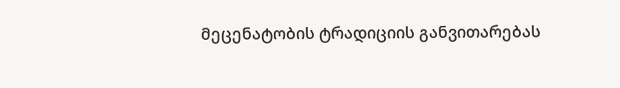მეცენატობის ტრადიციის განვითარებას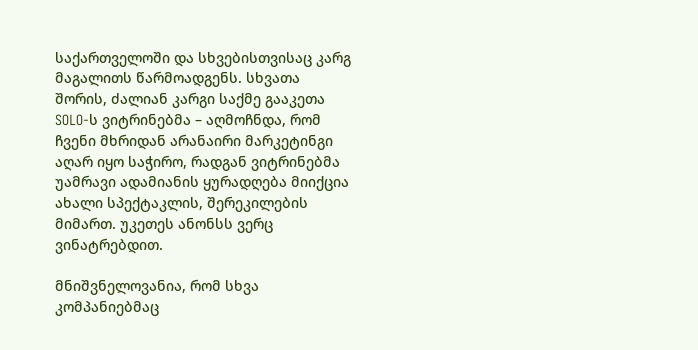საქართველოში და სხვებისთვისაც კარგ მაგალითს წარმოადგენს. სხვათა შორის, ძალიან კარგი საქმე გააკეთა SOLO-ს ვიტრინებმა – აღმოჩნდა, რომ ჩვენი მხრიდან არანაირი მარკეტინგი აღარ იყო საჭირო, რადგან ვიტრინებმა უამრავი ადამიანის ყურადღება მიიქცია ახალი სპექტაკლის, შერეკილების მიმართ. უკეთეს ანონსს ვერც ვინატრებდით.

მნიშვნელოვანია, რომ სხვა კომპანიებმაც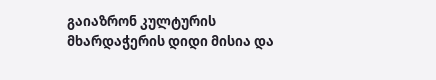გაიაზრონ კულტურის მხარდაჭერის დიდი მისია და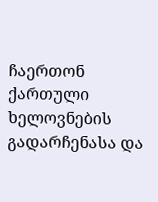ჩაერთონ ქართული ხელოვნების გადარჩენასა და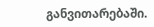განვითარებაში.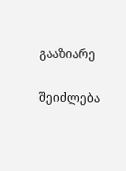გააზიარე

შეიძლება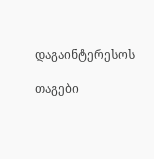დაგაინტერესოს

თაგები